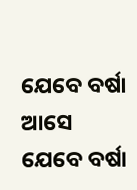ଯେବେ ବର୍ଷା ଆସେ
ଯେବେ ବର୍ଷା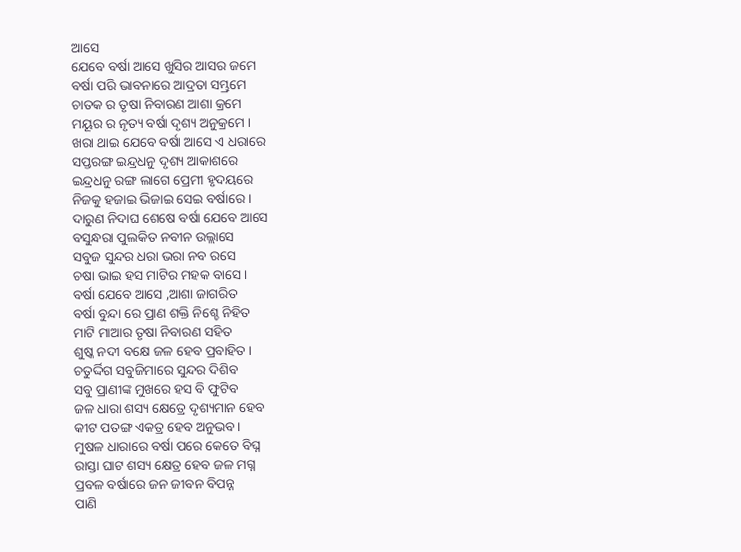ଆସେ
ଯେବେ ବର୍ଷା ଆସେ ଖୁସିର ଆସର ଜମେ
ବର୍ଷା ପରି ଭାବନାରେ ଆଦ୍ରତା ସମ୍ଭ୍ରମେ
ଚାତକ ର ତୃଷା ନିବାରଣ ଆଶା କ୍ରମେ
ମୟୂର ର ନୃତ୍ୟ ବର୍ଷା ଦୃଶ୍ୟ ଅନୁକ୍ରମେ ।
ଖରା ଥାଇ ଯେବେ ବର୍ଷା ଆସେ ଏ ଧରାରେ
ସପ୍ତରଙ୍ଗ ଇନ୍ଦ୍ରଧନୁ ଦୃଶ୍ୟ ଆକାଶରେ
ଇନ୍ଦ୍ରଧନୁ ରଙ୍ଗ ଲାଗେ ପ୍ରେମୀ ହୃଦୟରେ
ନିଜକୁ ହଜାଇ ଭିଜାଇ ସେଇ ବର୍ଷାରେ ।
ଦାରୁଣ ନିଦାଘ ଶେଷେ ବର୍ଷା ଯେବେ ଆସେ
ବସୁନ୍ଧରା ପୁଲକିତ ନବୀନ ଉଲ୍ଲାସେ
ସବୁଜ ସୁନ୍ଦର ଧରା ଭରା ନବ ରସେ
ଚଷା ଭାଇ ହସ ମାଟିର ମହକ ବାସେ ।
ବର୍ଷା ଯେବେ ଆସେ ,ଆଶା ଜାଗରିତ
ବର୍ଷା ବୁନ୍ଦା ରେ ପ୍ରାଣ ଶକ୍ତି ନିଶ୍ଚେ ନିହିତ
ମାଟି ମାଆର ତୃଷା ନିବାରଣ ସହିତ
ଶୁଷ୍କ ନଦୀ ବକ୍ଷେ ଜଳ ହେବ ପ୍ରବାହିତ ।
ଚତୁର୍ଦ୍ଦିଗ ସବୁଜିମାରେ ସୁନ୍ଦର ଦିଶିବ
ସବୁ ପ୍ରାଣୀଙ୍କ ମୁଖରେ ହସ ବି ଫୁଟିବ
ଜଳ ଧାରା ଶସ୍ୟ କ୍ଷେତ୍ରେ ଦୃଶ୍ୟମାନ ହେବ
କୀଟ ପତଙ୍ଗ ଏକତ୍ର ହେବ ଅନୁଭବ ।
ମୁଷଳ ଧାରାରେ ବର୍ଷା ପରେ କେତେ ବିଘ୍ନ
ରାସ୍ତା ଘାଟ ଶସ୍ୟ କ୍ଷେତ୍ର ହେବ ଜଳ ମଗ୍ନ
ପ୍ରବଳ ବର୍ଷାରେ ଜନ ଜୀବନ ବିପନ୍ନ
ପାଣି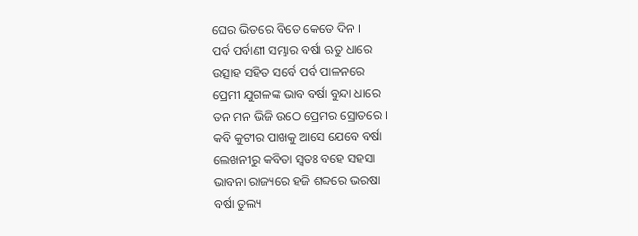ଘେର ଭିତରେ ବିତେ କେତେ ଦିନ ।
ପର୍ବ ପର୍ବାଣୀ ସମ୍ଭାର ବର୍ଷା ଋତୁ ଧାରେ
ଉତ୍ସାହ ସହିତ ସର୍ବେ ପର୍ବ ପାଳନରେ
ପ୍ରେମୀ ଯୁଗଳଙ୍କ ଭାବ ବର୍ଷା ବୁନ୍ଦା ଧାରେ
ତନ ମନ ଭିଜି ଉଠେ ପ୍ରେମର ସ୍ରୋତରେ ।
କବି କୁଟୀର ପାଖକୁ ଆସେ ଯେବେ ବର୍ଷା
ଲେଖନୀରୁ କବିତା ସ୍ଵତଃ ବହେ ସହସା
ଭାବନା ରାଜ୍ୟରେ ହଜି ଶବ୍ଦରେ ଭରଷା
ବର୍ଷା ତୁଲ୍ୟ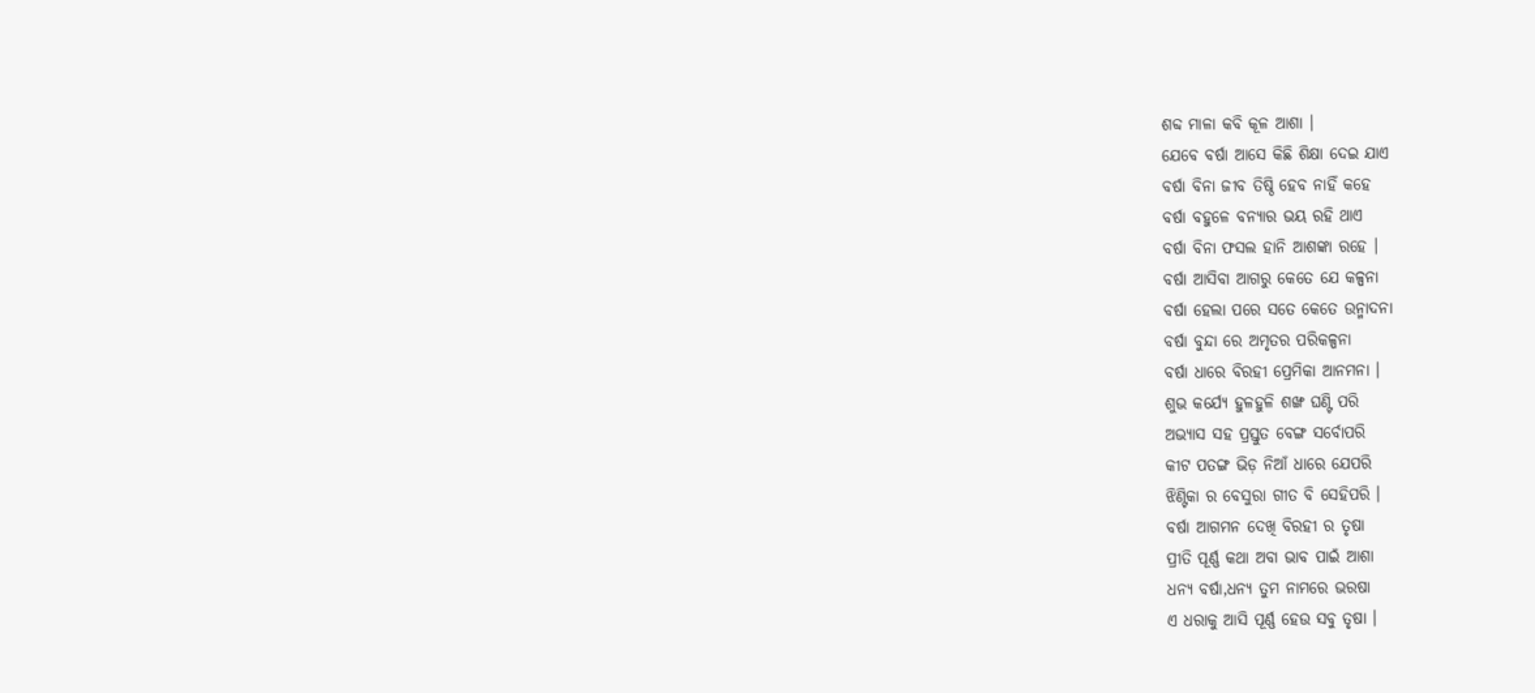ଶବ୍ଦ ମାଳା କବି କୂଳ ଆଶା ।
ଯେବେ ବର୍ଷା ଆସେ କିଛି ଶିକ୍ଷା ଦେଇ ଯାଏ
ବର୍ଷା ବିନା ଜୀବ ତିଷ୍ଠି ହେବ ନାହିଁ କହେ
ବର୍ଷା ବହୁଳେ ବନ୍ୟାର ଭୟ ରହି ଥାଏ
ବର୍ଷା ବିନା ଫସଲ ହାନି ଆଶଙ୍କା ରହେ ।
ବର୍ଷା ଆସିବା ଆଗରୁ କେତେ ଯେ କଳ୍ପନା
ବର୍ଷା ହେଲା ପରେ ସତେ କେତେ ଉନ୍ମାଦନା
ବର୍ଷା ବୁନ୍ଦା ରେ ଅମୃତର ପରିକଳ୍ପନା
ବର୍ଷା ଧାରେ ବିରହୀ ପ୍ରେମିକା ଆନମନା ।
ଶୁଭ କର୍ଯ୍ୟେ ହୁଳହୁଳି ଶଙ୍ଖ ଘଣ୍ଟି ପରି
ଅଭ୍ୟାସ ସହ ପ୍ରସ୍ତୁତ ବେଙ୍ଗ ସର୍ବୋପରି
କୀଟ ପତଙ୍ଗ ଭିଡ଼ ନିଆଁ ଧାରେ ଯେପରି
ଝିଣ୍ଟିକା ର ବେସୁରା ଗୀତ ବି ସେହିପରି ।
ବର୍ଷା ଆଗମନ ଦେଖି ବିରହୀ ର ତୃଷା
ପ୍ରୀତି ପୂର୍ଣ୍ଣ କଥା ଅବା ଭାବ ପାଇଁ ଆଶା
ଧନ୍ୟ ବର୍ଷା,ଧନ୍ୟ ତୁମ ନାମରେ ଭରଷା
ଏ ଧରାକୁ ଆସି ପୂର୍ଣ୍ଣ ହେଉ ସବୁ ତୃଷା ।